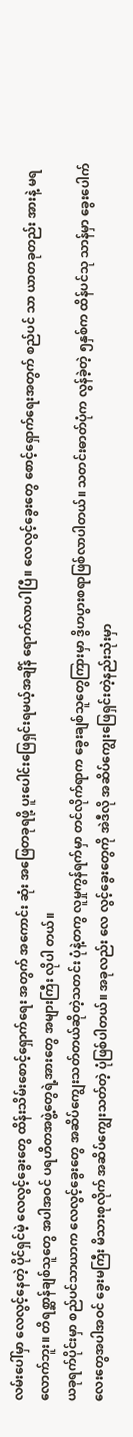လမ်းပေါ်မှာ လေလွင့်နေတဲ့ ပိုင်ရှင်မဲ့ လေလွင့်ခွေးတွေ ထိန်းသိမ်းစောင့်ရှောက်ရေး အတွက် အကောင်း ဆုံး အဖြေတခုရဖို့ ပူးပေါင်းဖြေရှင်းရမယ့်အချိန် ရောက်လာပါပြီ။ လေလွင့်ခွေးတွေ စောင့်ရှောက်ရေးအတွက် စည်ပင် သာ ယာတခုတည်း အားနဲ့ မရလောက်ဘူး။ တိရစ္ဆာန်ချစ်သူတွေ အပါအဝင် ပရဟိတအဖွဲ့တွေရဲ့အားတွေ အများကြီး လိုပါ တယ်။
ယခုရက်ပိုင်းမှာ စည်ပင်သာယာက လေလွင့်ခွေးတွေ အဆိပ်ကျွေးသတ်တယ်ဆိုတဲ့သတင်း ပုံနဲ့တကွ လူမှုကွန်ရက်မှာ တင်လိုက်ရာက ခွေးချစ်သူတွေကြားမှာ ဒွိဟပွားစရာဖြစ်လာပါတယ်။ သတင်းဓာတ်ပုံက လွန်ခဲ့တဲ့ ၅နှစ်က ထိန်ပင်သု သာန်မှာ ခွေးပေါက်လေးတွေအပါအဝင် ခွေးမကြီး မိသားစုလိုက် အဆိပ်ကျွေးသတ်တဲ့ ပုံဖြစ်ပါတယ်။ အခုလည်း လေ လွင့်ခွေးတွေကို အဲဒီလို အဆိပ်ကျွေးဖြေရှင်းတဲ့နည်းသုံးမှာ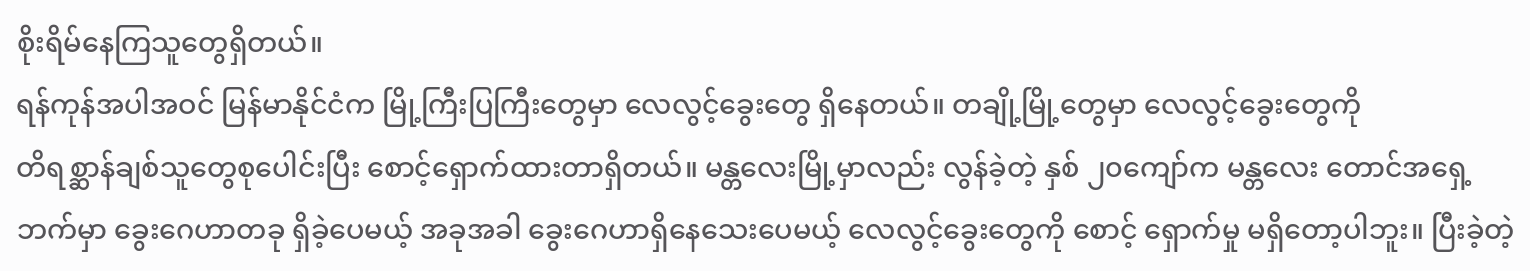စိုးရိမ်နေကြသူတွေရှိတယ်။
ရန်ကုန်အပါအဝင် မြန်မာနိုင်ငံက မြို့ကြီးပြကြီးတွေမှာ လေလွင့်ခွေးတွေ ရှိနေတယ်။ တချို့မြို့တွေမှာ လေလွင့်ခွေးတွေကို
တိရစ္ဆာန်ချစ်သူတွေစုပေါင်းပြီး စောင့်ရှောက်ထားတာရှိတယ်။ မန္တလေးမြို့မှာလည်း လွန်ခဲ့တဲ့ နှစ် ၂၀ကျော်က မန္တလေး တောင်အရှေ့ဘက်မှာ ခွေးဂေဟာတခု ရှိခဲ့ပေမယ့် အခုအခါ ခွေးဂေဟာရှိနေသေးပေမယ့် လေလွင့်ခွေးတွေကို စောင့် ရှောက်မှု မရှိတော့ပါဘူး။ ပြီးခဲ့တဲ့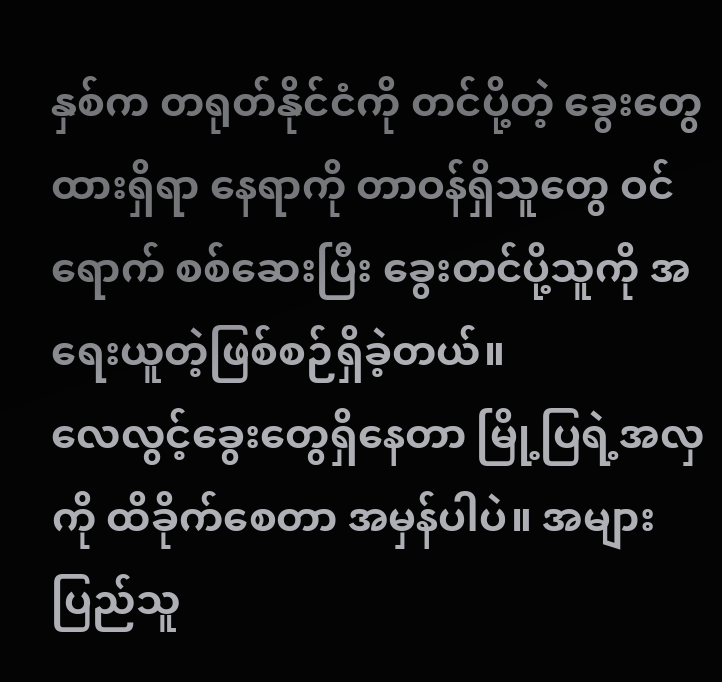နှစ်က တရုတ်နိုင်ငံကို တင်ပို့တဲ့ ခွေးတွေထားရှိရာ နေရာကို တာဝန်ရှိသူတွေ ဝင်ရောက် စစ်ဆေးပြီး ခွေးတင်ပို့သူကို အရေးယူတဲ့ဖြစ်စဉ်ရှိခဲ့တယ်။
လေလွင့်ခွေးတွေရှိနေတာ မြို့ပြရဲ့အလှကို ထိခိုက်စေတာ အမှန်ပါပဲ။ အများပြည်သူ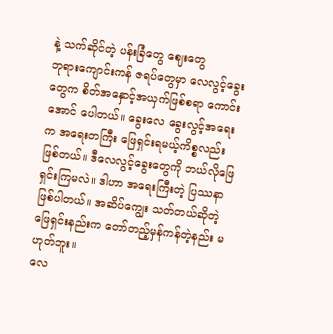နဲ့ သက်ဆိုင်တဲ့ ပန်းခြံတွေ ဈေးတွေ
ဘုရားကျောင်းကန် ဇရပ်တွေမှာ လေလွင့်ခွေးတွေက စိတ်အနှောင့်အယှက်ဖြစ်စရာ ကောင်းအောင် ပေါတယ်။ ခွေးလေ ခွေးလွင့်အရေးက အရေးတကြီး ဖြေရှင်းရမယ့်ကိစ္စလည်း ဖြစ်တယ်။ ဒီလေလွင့်ခွေးတွေကို ဘယ်လိုဖြေရှင်းကြမလဲ။ ဒါဟာ အရေးကြီးတဲ့ ပြဿနာဖြစ်ပါတယ်။ အဆိပ်ကျွေး သတ်တယ်ဆိုတဲ့ဖြေရှင်းနည်းက တော်တည့်မှန်ကန်တဲ့နည်း မဟုတ်ဘူး။
လေ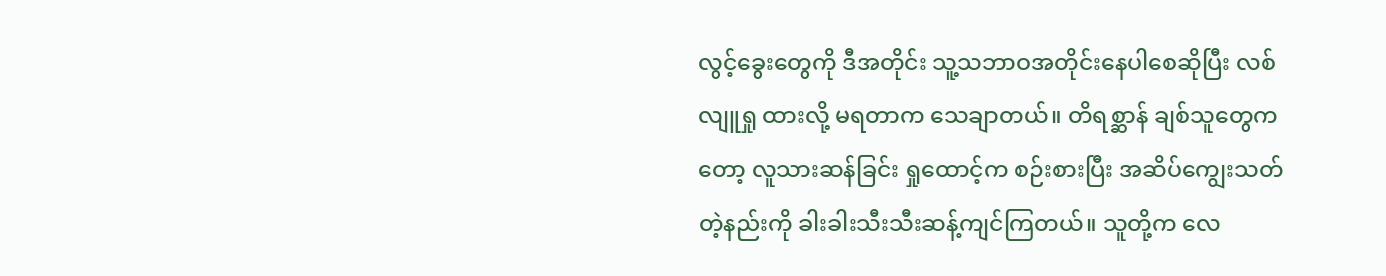လွင့်ခွေးတွေကို ဒီအတိုင်း သူ့သဘာဝအတိုင်းနေပါစေဆိုပြီး လစ်လျူရှု ထားလို့ မရတာက သေချာတယ်။ တိရစ္ဆာန် ချစ်သူတွေကတော့ လူသားဆန်ခြင်း ရှုထောင့်က စဉ်းစားပြီး အဆိပ်ကျွေးသတ်တဲ့နည်းကို ခါးခါးသီးသီးဆန့်ကျင်ကြတယ်။ သူတို့က လေ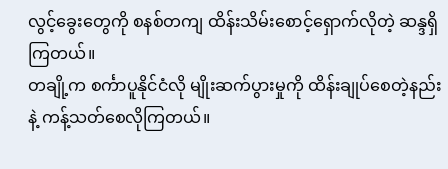လွင့်ခွေးတွေကို စနစ်တကျ ထိန်းသိမ်းစောင့်ရှောက်လိုတဲ့ ဆန္ဒရှိကြတယ်။
တချို့က စင်္ကာပူနိုင်ငံလို မျိုးဆက်ပွားမှုကို ထိန်းချုပ်စေတဲ့နည်းနဲ့ ကန့်သတ်စေလိုကြတယ်။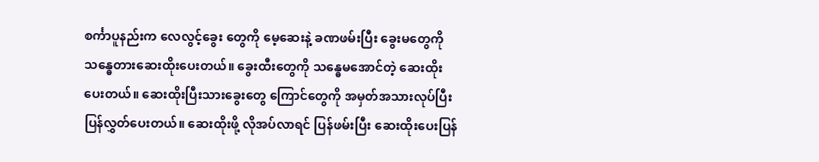စင်္ကာပူနည်းက လေလွင့်ခွေး တွေကို မေ့ဆေးနဲ့ ခဏဖမ်းပြီး ခွေးမတွေကို သန္ဓေတားဆေးထိုးပေးတယ်။ ခွေးထီးတွေကို သန္ဓေမအောင်တဲ့ ဆေးထိုး ပေးတယ်။ ဆေးထိုးပြီးသားခွေးတွေ ကြောင်တွေကို အမှတ်အသားလုပ်ပြီး ပြန်လွှတ်ပေးတယ်။ ဆေးထိုးဖို့ လိုအပ်လာရင် ပြန်ဖမ်းပြီး ဆေးထိုးပေးပြန်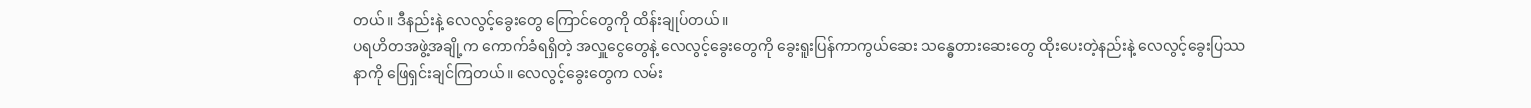တယ်။ ဒီနည်းနဲ့ လေလွင့်ခွေးတွေ ကြောင်တွေကို ထိန်းချုပ်တယ်။
ပရဟိတအဖွဲ့အချို့က ကောက်ခံရရှိတဲ့ အလှူငွေတွေနဲ့ လေလွင့်ခွေးတွေကို ခွေးရူးပြန်ကာကွယ်ဆေး သန္ဓေတားဆေးတွေ ထိုးပေးတဲ့နည်းနဲ့ လေလွင့်ခွေးပြဿနာကို ဖြေရှင်းချင်ကြတယ်။ လေလွင့်ခွေးတွေက လမ်း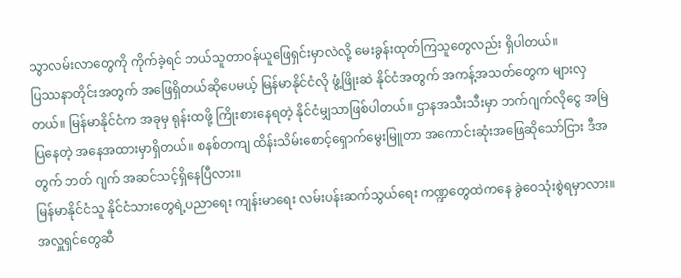သွာလမ်းလာတွေကို ကိုက်ခဲ့ရင် ဘယ်သူတာဝန်ယူဖြေရှင်းမှာလဲလို့ မေးခွန်းထုတ်ကြသူတွေလည်း ရှိပါတယ်။
ပြဿနာတိုင်းအတွက် အဖြေရှိတယ်ဆိုပေမယ့် မြန်မာနိုင်ငံလို ဖွံ့ဖြိုးဆဲ နိုင်ငံအတွက် အကန့်အသတ်တွေက များလှတယ်။ မြန်မာနိုင်ငံက အခုမှ ရုန်းထဖို့ ကြိုးစားနေရတဲ့ နိုင်ငံမျှသာဖြစ်ပါတယ်။ ဌာနအသီးသီးမှာ ဘက်ဂျက်လိုငွေ အမြဲပြနေတဲ့ အနေအထားမှာရှိတယ်။ စနစ်တကျ ထိန်းသိမ်းစောင့်ရှောက်မွေးမြူတာ အကောင်းဆုံးအဖြေဆိုသော်ငြား ဒီအတွက် ဘတ် ဂျက် အဆင်သင့်ရှိနေပြီလား။
မြန်မာနိုင်ငံသူ နိုင်ငံသားတွေရဲ့ပညာရေး ကျန်းမာရေး လမ်းပန်းဆက်သွယ်ရေး ကဏ္ဍတွေထဲကနေ ခွဲဝေသုံးစွဲရမှာလား။ အလှူရှင်တွေဆီ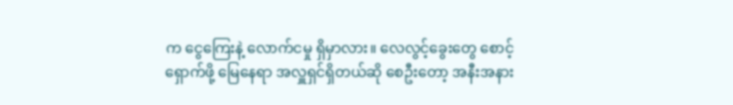က ငွေကြေးနဲ့ လောက်ငမှု ရှိမှာလား။ လေလွင့်ခွေးတွေ စောင့်ရှောက်ဖို့ မြေနေရာ အလှူရှင်ရှိတယ်ဆို စေဦးတော့ အနီးအနား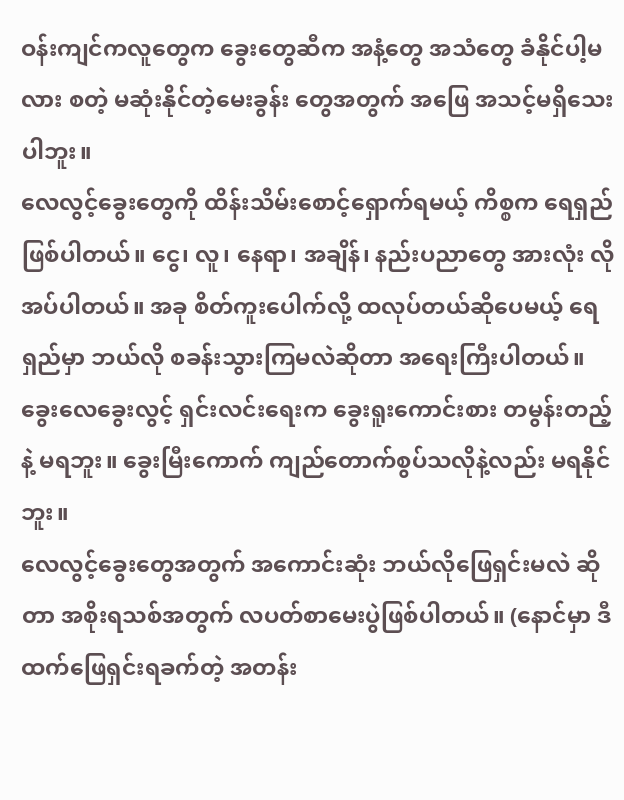ဝန်းကျင်ကလူတွေက ခွေးတွေဆီက အနံ့တွေ အသံတွေ ခံနိုင်ပါ့မလား စတဲ့ မဆုံးနိုင်တဲ့မေးခွန်း တွေအတွက် အဖြေ အသင့်မရှိသေးပါဘူး။
လေလွင့်ခွေးတွေကို ထိန်းသိမ်းစောင့်ရှောက်ရမယ့် ကိစ္စက ရေရှည်ဖြစ်ပါတယ်။ ငွေ၊ လူ၊ နေရာ၊ အချိန်၊ နည်းပညာတွေ အားလုံး လိုအပ်ပါတယ်။ အခု စိတ်ကူးပေါက်လို့ ထလုပ်တယ်ဆိုပေမယ့် ရေရှည်မှာ ဘယ်လို စခန်းသွားကြမလဲဆိုတာ အရေးကြီးပါတယ်။ ခွေးလေခွေးလွင့် ရှင်းလင်းရေးက ခွေးရူးကောင်းစား တမွန်းတည့်နဲ့ မရဘူး။ ခွေးမြီးကောက် ကျည်တောက်စွပ်သလိုနဲ့လည်း မရနိုင်ဘူး။
လေလွင့်ခွေးတွေအတွက် အကောင်းဆုံး ဘယ်လိုဖြေရှင်းမလဲ ဆိုတာ အစိုးရသစ်အတွက် လပတ်စာမေးပွဲဖြစ်ပါတယ်။ (နောင်မှာ ဒီထက်ဖြေရှင်းရခက်တဲ့ အတန်း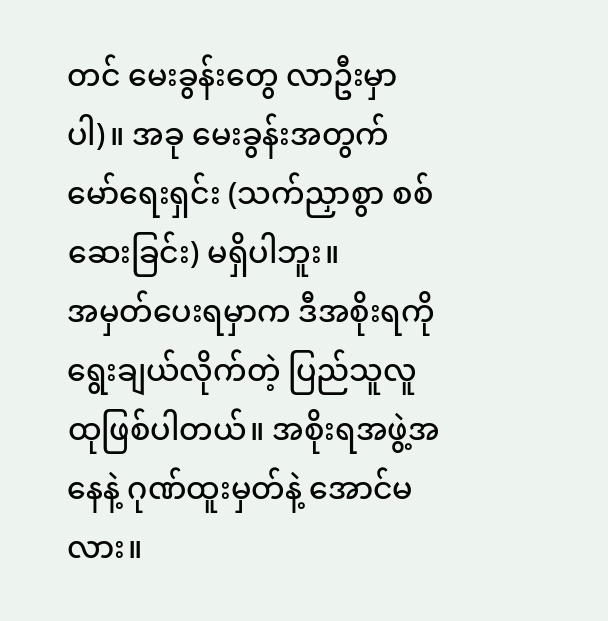တင် မေးခွန်းတွေ လာဦးမှာပါ)။ အခု မေးခွန်းအတွက် မော်ရေးရှင်း (သက်ညှာစွာ စစ်ဆေးခြင်း) မရှိပါဘူး။
အမှတ်ပေးရမှာက ဒီအစိုးရကို ရွေးချယ်လိုက်တဲ့ ပြည်သူလူထုဖြစ်ပါတယ်။ အစိုးရအဖွဲ့အနေနဲ့ ဂုဏ်ထူးမှတ်နဲ့ အောင်မ လား။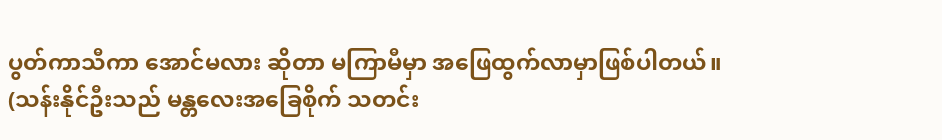ပွတ်ကာသီကာ အောင်မလား ဆိုတာ မကြာမီမှာ အဖြေထွက်လာမှာဖြစ်ပါတယ်။
(သန်းနိုင်ဦးသည် မန္တလေးအခြေစိုက် သတင်း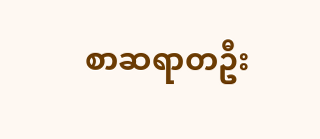စာဆရာတဦး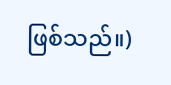ဖြစ်သည်။)